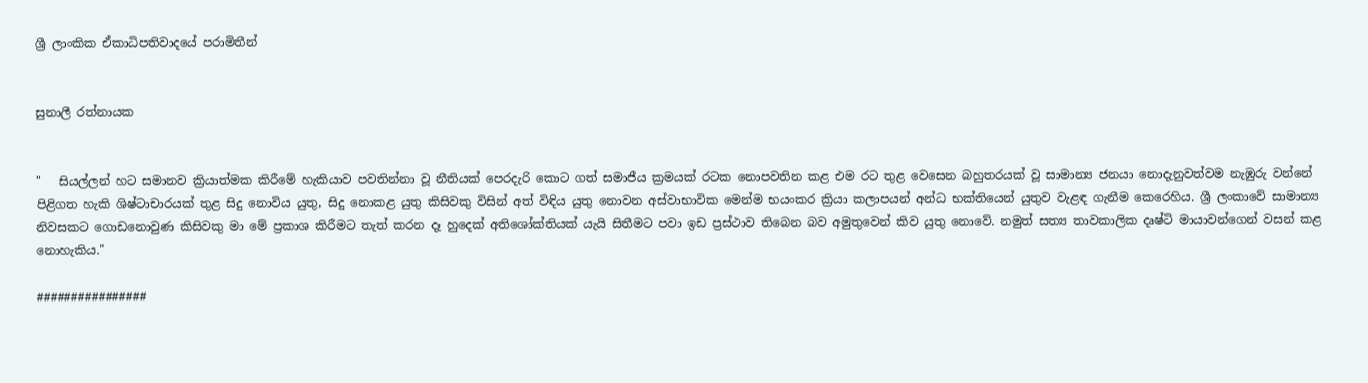ශ්‍රී ලාංකික ඒකාධිපතිවාදයේ පරාමිතීන්


සුනාලී රත්නායක


"   සියල්ලන් හට සමානව ක්‍රියාත්මක කිරීමේ හැකියාව පවතින්නා වූ නීතියක් පෙරදැරි කොට ගත් සමාජීය ක්‍රමයක් රටක නොපවතින කළ එම රට තුළ වෙසෙන බහුතරයක් වූ සාමාන්‍ය ජනයා නොදැනුවත්වම නැඹුරු වන්නේ පිළිගත හැකි ශිෂ්ටාචාරයක් තුළ සිදු නොවිය යුතු, සිදු නොකළ යුතු කිසිවකු විසින් අත් විඳිය යුතු නොවන අස්වාභාවික මෙන්ම භයංකර ක්‍රියා කලාපයන් අන්ධ භක්තියෙන් යුතුව වැළඳ ගැනීම කෙරෙහිය. ශ්‍රී ලංකාවේ සාමාන්‍ය නිවසකට ගොඩනොවුණ කිසිවකු මා මේ ප්‍රකාශ කිරීමට තැත් කරන දෑ හුදෙක් අතිශෝක්තියක් යැයි සිතීමට පවා ඉඩ ප්‍රස්ථාව තිබෙන බව අමුතුවෙන් කිව යුතු නොවේ. නමුත් සත්‍ය තාවකාලික දෘෂ්ටි මායාවන්ගෙන් වසන් කළ නොහැකිය."

################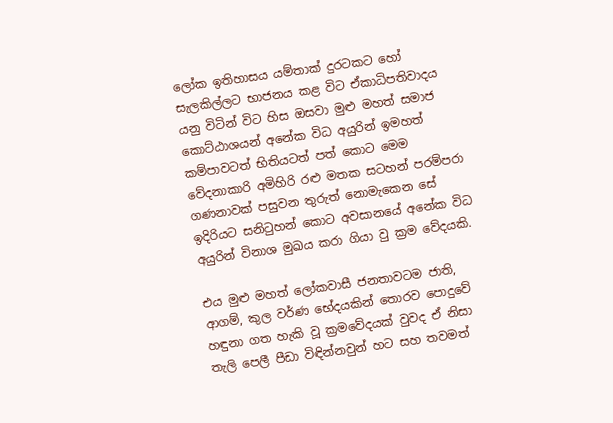ලෝක ඉතිහාසය යම්තාක් දුරටකට හෝ සැලකිල්ලට භාජනය කළ විට ඒකාධිපතිවාදය යනු විටින් විට හිස ඔසවා මුළු මහත් සමාජ කොට්ඨාශයන් අනේක විධ අයුරින් ඉමහත් කම්පාවටත් භිතියටත් පත් කොට මෙම වේදනාකාරි අමිහිරි රළු මතක සටහන් පරම්පරා ගණනාවක් පසුවන තුරුත් නොමැකෙන සේ ඉදිරියට සනිටුහන් කොට අවසානයේ අනේක විධ අයුරින් විනාශ මුඛය කරා ගියා වු ක්‍රම වේදයකි.

එය මුළු මහත් ලෝකවාසී ජනතාවටම ජාති, ආගම්, කුල වර්ණ භේදයකින් තොරව පොදුවේ හඳුනා ගත හැකි වූ ක්‍රමවේදයක් වුවද ඒ නිසා තැලි පෙලී පීඩා විඳින්නවුන් හට සහ තවමත්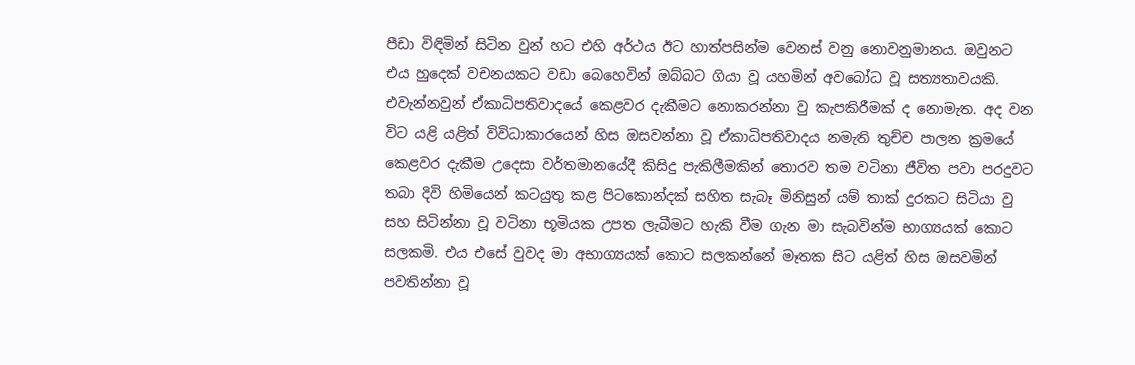පීඩා විඳිමින් සිටින වුන් හට එහි අර්ථය ඊට හාත්පසින්ම වෙනස් වනු නොවනුමානය. ඔවුනට එය හුදෙක් වචනයකට වඩා බෙහෙවින් ඔබ්බට ගියා වූ යහමින් අවබෝධ වූ සත්‍යතාවයකි. එවැන්නවුන් ඒකාධිපතිවාදයේ කෙළවර දැකීමට නොකරන්නා වු කැපකිරීමක් ද නොමැත. අද වන විට යළි යළිත් විවිධාකාරයෙන් හිස ඔසවන්නා වූ ඒකාධිපතිවාදය නමැති තුච්ච පාලන ක්‍රමයේ කෙළවර දැකීම උදෙසා වර්තමානයේදී කිසිදු පැකිලීමකින් තොරව තම වටිනා ජීවිත පවා පරදුවට තබා දිවි හිමියෙන් කටයුතු කළ පිටකොන්දක් සහිත සැබෑ මිනිසුන් යම් තාක් දුරකට සිටියා වු සහ සිටින්නා වූ වටිනා භූමියක උපත ලැබීමට හැකි වීම ගැන මා සැබවින්ම භාග්‍යයක් කොට සලකමි. එය එසේ වුවද මා අභාග්‍යයක් කොට සලකන්නේ මෑතක සිට යළිත් හිස ඔසවමින් පවතින්නා වූ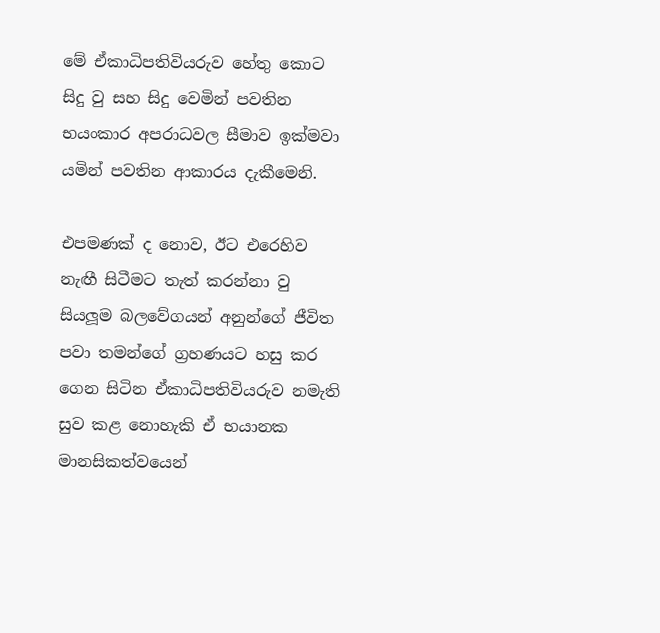මේ ඒකාධිපතිවියරුව හේතු කොට සිදු වු සහ සිදු වෙමින් පවතින භයංකාර අපරාධවල සීමාව ඉක්මවා යමින් පවතින ආකාරය දැකීමෙනි.

එපමණක් ද නොව, ඊට එරෙහිව නැඟී සිටීමට තැත් කරන්නා වු සියලූම බලවේගයන් අනුන්ගේ ජීවිත පවා තමන්ගේ ග්‍රහණයට හසු කර ගෙන සිටින ඒකාධිපතිවියරුව නමැති සුව කළ නොහැකි ඒ භයානක මානසිකත්වයෙන්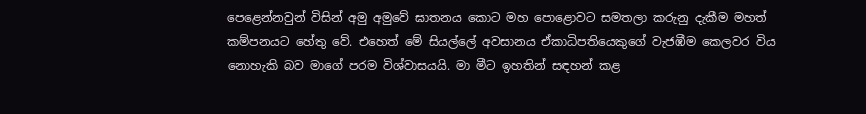පෙළෙන්නවුන් විසින් අමු අමුවේ ඝාතනය කොට මහ පොළොවට සමතලා කරුනු දැකීම මහත් කම්පනයට හේතු වේ. එහෙත් මේ සියල්ලේ අවසානය ඒකාධිපතියෙකුගේ වැජඹීම කෙලවර විය නොහැකි බව මාගේ පරම විශ්වාසයයි. මා මීට ඉහතින් සඳහන් කළ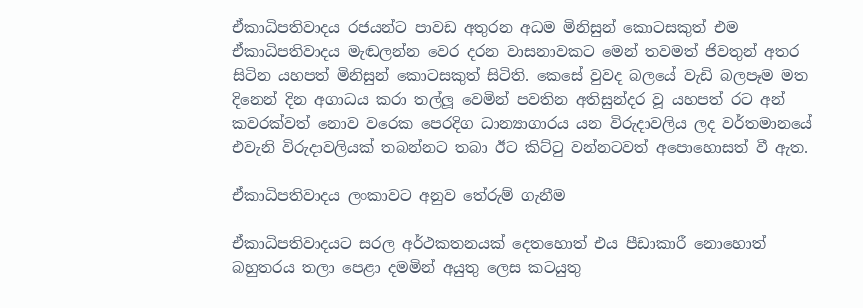ඒකාධිපතිවාදය රජයන්ට පාවඩ අතුරන අධම මිනිසුන් කොටසකුත් එම ඒකාධිපතිවාදය මැඬලන්න වෙර දරන වාසනාවකට මෙන් තවමත් ජිවතුන් අතර සිටින යහපත් මිනිසුන් කොටසකුත් සිටිති. කෙසේ වුවද බලයේ වැඩි බලපෑම මත දිනෙන් දින අගාධය කරා තල්ලූ වෙමින් පවතින අතිසුන්දර වූ යහපත් රට අන් කවරක්වත් නොව වරෙක පෙරදිග ධාන්‍යාගාරය යන විරුදාවලිය ලද වර්තමානයේ එවැනි විරුදාවලියක් තබන්නට තබා ඊට කිට්ටු වන්නටවත් අපොහොසත් වී ඇත.

ඒකාධිපතිවාදය ලංකාවට අනුව තේරුම් ගැනීම

ඒකාධිපතිවාදයට සරල අර්ථකතනයක් දෙතහොත් එය පීඩාකාරී නොහොත් බහුතරය තලා පෙළා දමමින් අයුතු ලෙස කටයුතු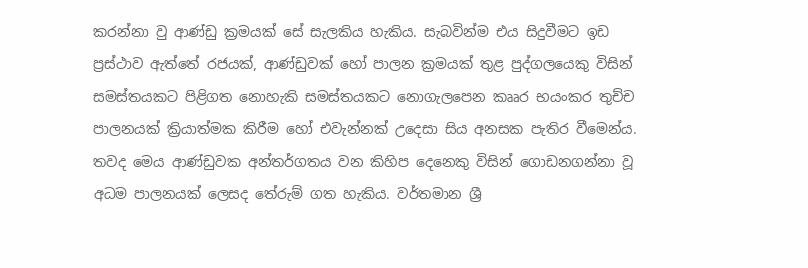කරන්නා වු ආණ්ඩු ක්‍රමයක් සේ සැලකිය හැකිය. සැබවින්ම එය සිදුවීමට ඉඩ ප්‍රස්ථාව ඇත්තේ රජයක්, ආණ්ඩුවක් හෝ පාලන ක්‍රමයක් තුළ පුද්ගලයෙකු විසින් සමස්තයකට පිළිගත නොහැකි සමස්තයකට නොගැලපෙන කෲර භයංකර තුච්ච පාලනයක් ක්‍රියාත්මක කිරීම හෝ එවැන්නක් උදෙසා සිය අනසක පැතිර වීමෙන්ය. තවද මෙය ආණ්ඩුවක අන්තර්ගතය වන කිහිප දෙනෙකු විසින් ගොඩනගන්නා වූ අධම පාලනයක් ලෙසද තේරුම් ගත හැකිය. වර්තමාන ශ්‍රී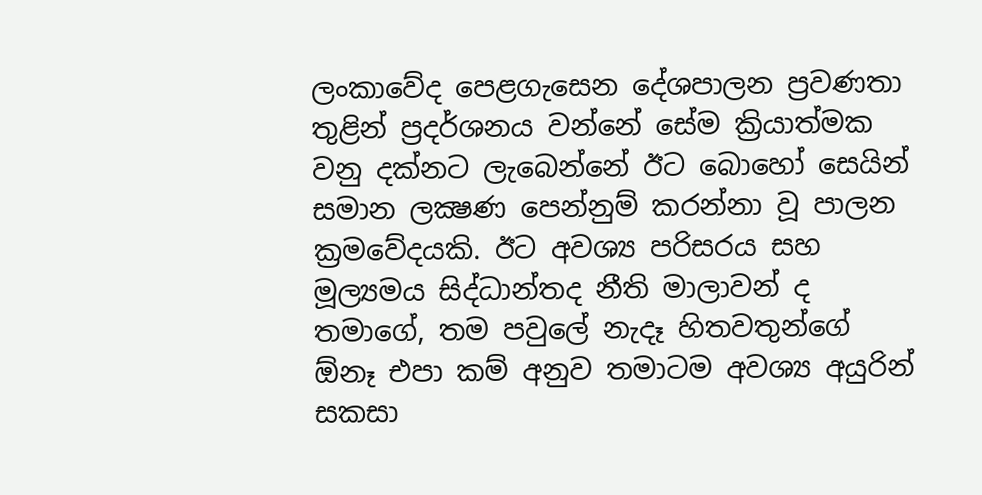ලංකාවේද පෙළගැසෙන දේශපාලන ප්‍රවණතා තුළින් ප්‍රදර්ශනය වන්නේ සේම ක්‍රියාත්මක වනු දක්නට ලැබෙන්නේ ඊට බොහෝ සෙයින් සමාන ලක්‍ෂණ පෙන්නුම් කරන්නා වූ පාලන ක්‍රමවේදයකි. ඊට අවශ්‍ය පරිසරය සහ මූල්‍යමය සිද්ධාන්තද නීති මාලාවන් ද තමාගේ, තම පවුලේ නැදෑ හිතවතුන්ගේ ඕනෑ එපා කම් අනුව තමාටම අවශ්‍ය අයුරින් සකසා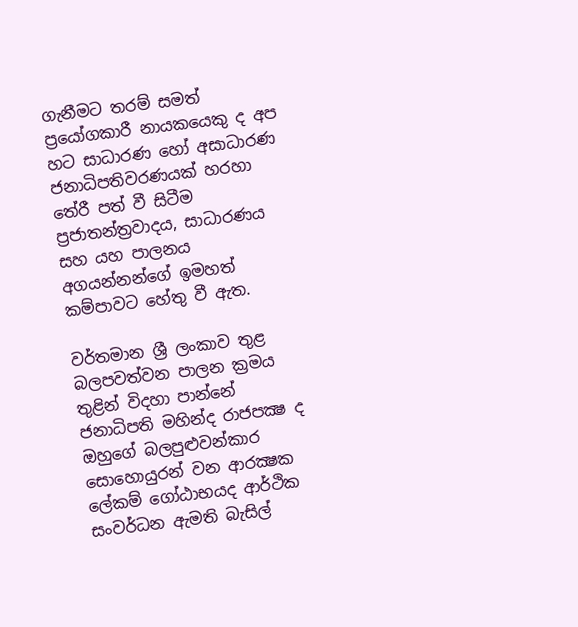ගැනීමට තරම් සමත් ප්‍රයෝගකාරී නායකයෙකු ද අප හට සාධාරණ හෝ අසාධාරණ ජනාධිපතිවරණයක් හරහා තේරී පත් වී සිටීම ප්‍රජාතන්ත්‍රවාදය, සාධාරණය සහ යහ පාලනය අගයන්නන්ගේ ඉමහත් කම්පාවට හේතු වී ඇත.

වර්තමාන ශ්‍රී ලංකාව තුළ බලපවත්වන පාලන ක්‍රමය තුළින් විදහා පාන්නේ ජනාධිපති මහින්ද රාජපක්‍ෂ ද ඔහුගේ බලපුළුවන්කාර සොහොයුරන් වන ආරක්‍ෂක ලේකම් ගෝඨාභයද ආර්ථික සංවර්ධන ඇමති බැසිල්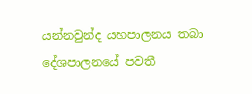යන්නවුන්ද යහපාලනය තබා දේශපාලනයේ පවතී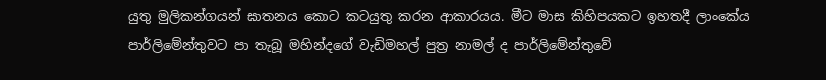යුතු මුලිකන්ගයන් ඝාතනය කොට කටයුතු කරන ආකාරයය. මීට මාස කිහිපයකට ඉහතදී ලාංකේය පාර්ලිමේන්තුවට පා තැබූ මහින්දගේ වැඩිමහල් පුත්‍ර නාමල් ද පාර්ලිමේන්තුවේ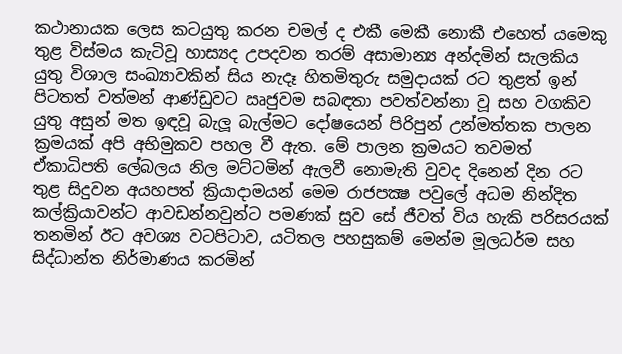කථානායක ලෙස කටයුතු කරන චමල් ද එකී මෙකී නොකී එහෙත් යමෙකු තුළ විස්මය කැටිවූ හාස්‍යද උපදවන තරම් අසාමාන්‍ය අන්දමින් සැලකිය යුතු විශාල සංඛ්‍යාවකින් සිය නැදෑ හිතමිතුරු සමුදායක් රට තුළත් ඉන් පිටතත් වත්මන් ආණ්ඩුවට ඍජුවම සබඳතා පවත්වන්නා වූ සහ වගකිව යුතු අසුන් මත ඉඳවූ බැලූ බැල්මට දෝෂයෙන් පිරිපුන් උන්මත්තක පාලන ක්‍රමයක් අපි අභිමුකව පහල වී ඇත. මේ පාලන ක්‍රමයට තවමත් ඒකාධිපති ලේබලය නිල මට්ටමින් ඇලවී නොමැති වුවද දිනෙන් දින රට තුළ සිදුවන අයහපත් ක්‍රියාදාමයන් මෙම රාජපක්‍ෂ පවුලේ අධම නින්දිත කල්ක්‍රියාවන්ට ආවඩන්නවුන්ට පමණක් සුව සේ ජීවත් විය හැකි පරිසරයක් තනමින් ඊට අවශ්‍ය වටපිටාව, යටිතල පහසුකම් මෙන්ම මූලධර්ම සහ සිද්ධාන්ත නිර්මාණය කරමින්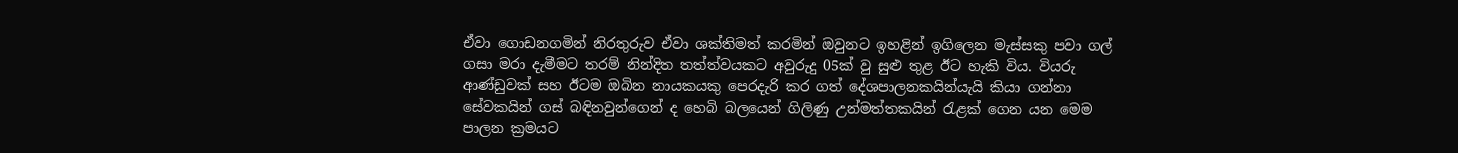ඒවා ගොඩනගමින් නිරතුරුව ඒවා ශක්තිමත් කරමින් ඔවුනට ඉහළින් ඉගිලෙන මැස්සකු පවා ගල් ගසා මරා දැමීමට තරම් නින්දිත තත්ත්වයකට අවුරුදු 05ක් වු සුළු තුළ ඊට හැකි විය. වියරු ආණ්ඩුවක් සහ ඊටම ඔබින නායකයකු පෙරදැරි කර ගත් දේශපාලනකයින්යැයි කියා ගන්නා සේවකයින් ගස් බඳිනවුන්ගෙන් ද හෙබි බලයෙන් ගිලිණු උන්මත්තකයින් රැළක් ගෙන යන මෙම පාලන ක්‍රමයට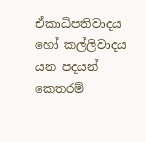ඒකාධිපතිවාදය හෝ කල්ලිවාදය යන පදයන් කෙතරම්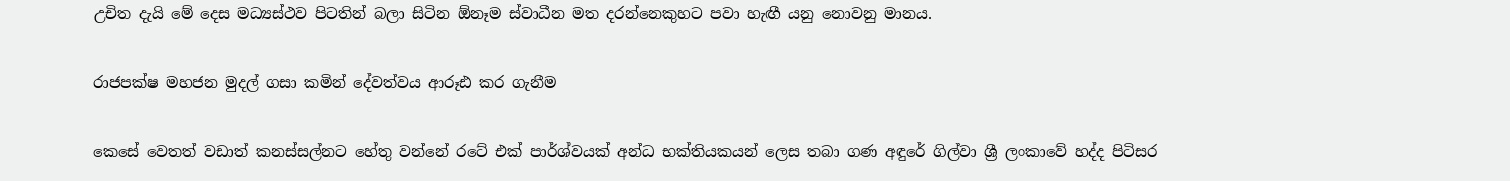උචිත දැයි මේ දෙස මධ්‍යස්ථව පිටතින් බලා සිටින ඕනෑම ස්වාධීන මත දරන්නෙකුහට පවා හැඟී යනු නොවනු මානය.

රාජපක්ෂ මහජන මුදල් ගසා කමින් දේවත්වය ආරූඪ කර ගැනීම

කෙසේ වෙතත් වඩාත් කනස්සල්නට හේතු වන්නේ රටේ එක් පාර්ශ්වයක් අන්ධ භක්තියකයන් ලෙස තබා ගණ අඳුරේ ගිල්වා ශ්‍රී ලංකාවේ හද්ද පිටිසර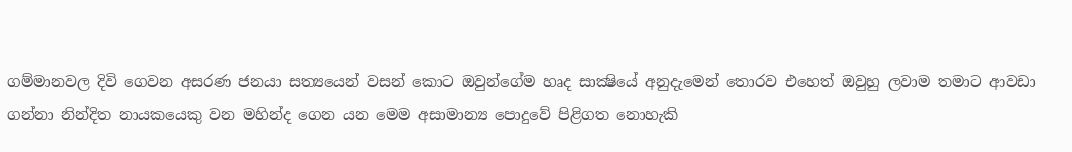ගම්මානවල දිවි ගෙවන අසරණ ජනයා සත්‍යයෙන් වසන් කොට ඔවුන්ගේම හෘද සාක්‍ෂියේ අනුදැමෙන් තොරව එහෙත් ඔවුහු ලවාම තමාට ආවඩා ගන්නා නින්දිත නායකයෙකු වන මහින්ද ගෙන යන මෙම අසාමාන්‍ය පොදුවේ පිළිගත නොහැකි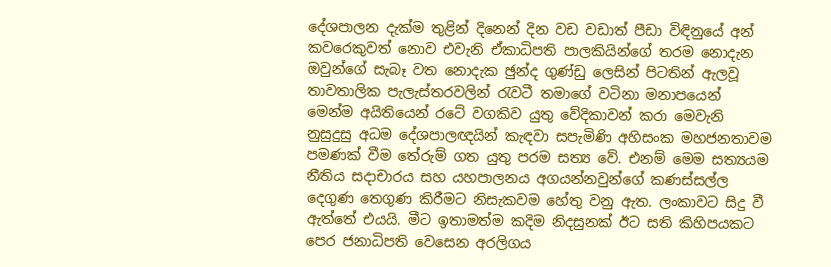දේශපාලන දැක්ම තුළින් දිනෙන් දින වඩ වඩාත් පීඩා විඳිනුයේ අන් කවරෙකුවත් නොව එවැනි ඒකාධිපති පාලකියින්ගේ තරම නොදැන ඔවුන්ගේ සැබෑ වත නොදැක ඡුන්ද ගුණ්ඩු ලෙසින් පිටතින් ඇලවූ තාවතාලික පැලැස්තරවලින් රැවටී තමාගේ වටිනා මනාපයෙන් මෙන්ම අයිතියෙන් රටේ වගකිව යුතු වේදිකාවන් කරා මෙවැනි නුසුදුසු අධම දේශපාලඥයින් කැඳවා සපැමිණි අහිසංක මහජනතාවම පමණක් වීම තේරුම් ගත යුතු පරම සත්‍ය වේ. එනම් මෙම සත්‍යයම නීතිය සදාචාරය සහ යහපාලනය අගයන්නවුන්ගේ කණස්සල්ල දෙගුණ තෙගුණ කිරීමට නිසැකවම හේතු වනු ඇත. ලංකාවට සිදු වී ඇත්තේ එයයි. මීට ඉතාමත්ම කදිම නිදසුනක් ඊට සති කිහිපයකට පෙර ජනාධිපති වෙසෙන අරලිගය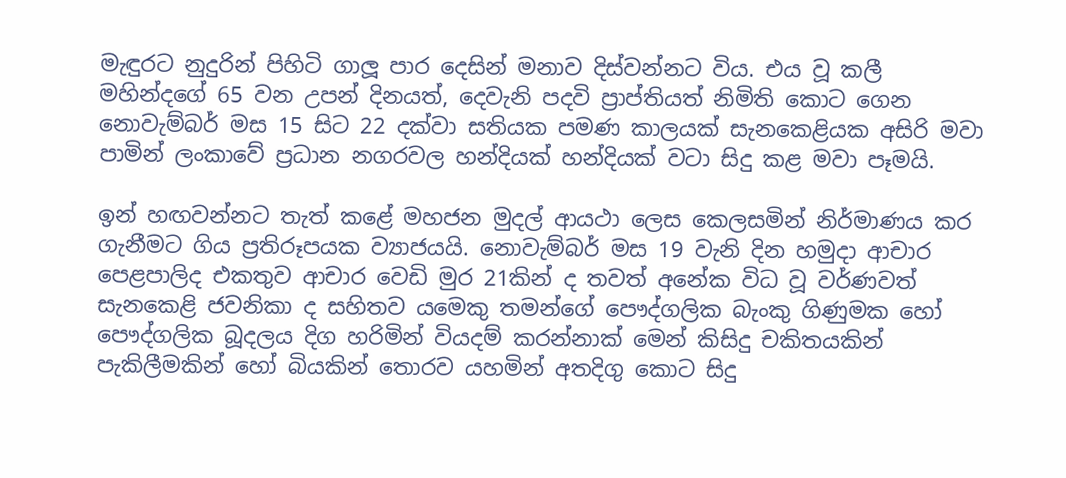මැඳුරට නුදුරින් පිහිටි ගාලූ පාර දෙසින් මනාව දිස්වන්නට විය. එය වූ කලී මහින්දගේ 65 වන උපන් දිනයත්, දෙවැනි පදවි ප්‍රාප්තියත් නිමිති කොට ගෙන නොවැම්බර් මස 15 සිට 22 දක්වා සතියක පමණ කාලයක් සැනකෙළියක අසිරි මවා පාමින් ලංකාවේ ප්‍රධාන නගරවල හන්දියක් හන්දියක් වටා සිදු කළ මවා පෑමයි.

ඉන් හඟවන්නට තැත් කළේ මහජන මුදල් ආයථා ලෙස කෙලසමින් නිර්මාණය කර ගැනීමට ගිය ප්‍රතිරූපයක ව්‍යාජයයි. නොවැම්බර් මස 19 වැනි දින හමුදා ආචාර පෙළපාලිද එකතුව ආචාර වෙඩි මුර 21කින් ද තවත් අනේක විධ වූ වර්ණවත් සැනකෙළි ජවනිකා ද සහිතව යමෙකු තමන්ගේ පෞද්ගලික බැංකු ගිණුමක හෝ පෞද්ගලික බූදලය දිග හරිමින් වියදම් කරන්නාක් මෙන් කිසිදු චකිතයකින් පැකිලීමකින් හෝ බියකින් තොරව යහමින් අතදිගු කොට සිදු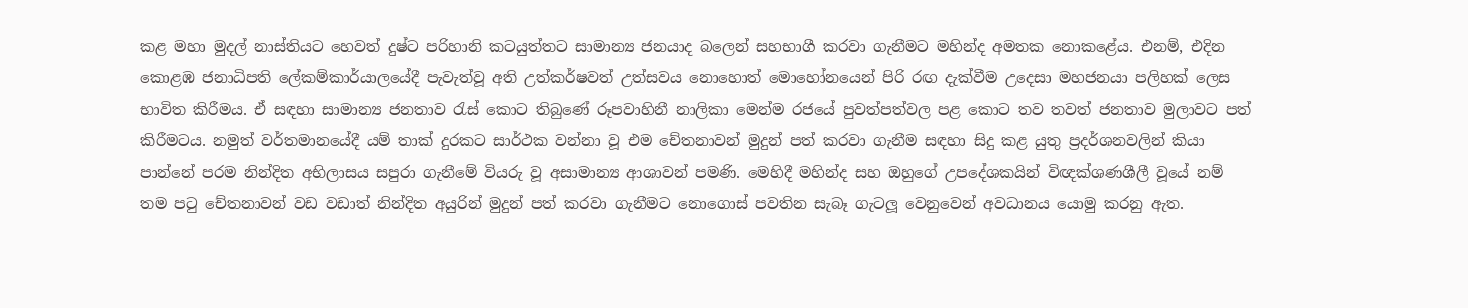කළ මහා මුදල් නාස්තියට හෙවත් දුෂ්ට පරිහානි කටයුත්තට සාමාන්‍ය ජනයාද බලෙන් සහභාගී කරවා ගැනීමට මහින්ද අමතක නොකළේය. එනම්, එදින කොළඹ ජනාධිපති ලේකම්කාර්යාලයේදී පැවැත්වූ අති උත්කර්ෂවත් උත්සවය නොහොත් මොහෝනයෙන් පිරි රඟ දැක්වීම උදෙසා මහජනයා පලිහක් ලෙස භාවිත කිරීමය. ඒ සඳහා සාමාන්‍ය ජනතාව රැස් කොට තිබුණේ රූපවාහිනී නාලිකා මෙන්ම රජයේ පුවත්පත්වල පළ කොට තව තවත් ජනතාව මුලාවට පත් කිරීමටය. නමුත් වර්තමානයේදී යම් තාක් දුරකට සාර්ථක වන්නා වූ එම චේතනාවන් මුදුන් පත් කරවා ගැනීම සඳහා සිදු කළ යුතු ප්‍රදර්ශනවලින් කියා පාන්නේ පරම නින්දිත අභිලාසය සපුරා ගැනීමේ වියරු වූ අසාමාන්‍ය ආශාවන් පමණි. මෙහිදී මහින්ද සහ ඔහුගේ උපදේශකයින් විඥක්ශණශීලී වූයේ නම් තම පටු චේතනාවන් වඩ වඩාත් නින්දිත අයුරින් මුදුන් පත් කරවා ගැනීමට නොගොස් පවතින සැබෑ ගැටලූ වෙනුවෙන් අවධානය යොමු කරනු ඇත.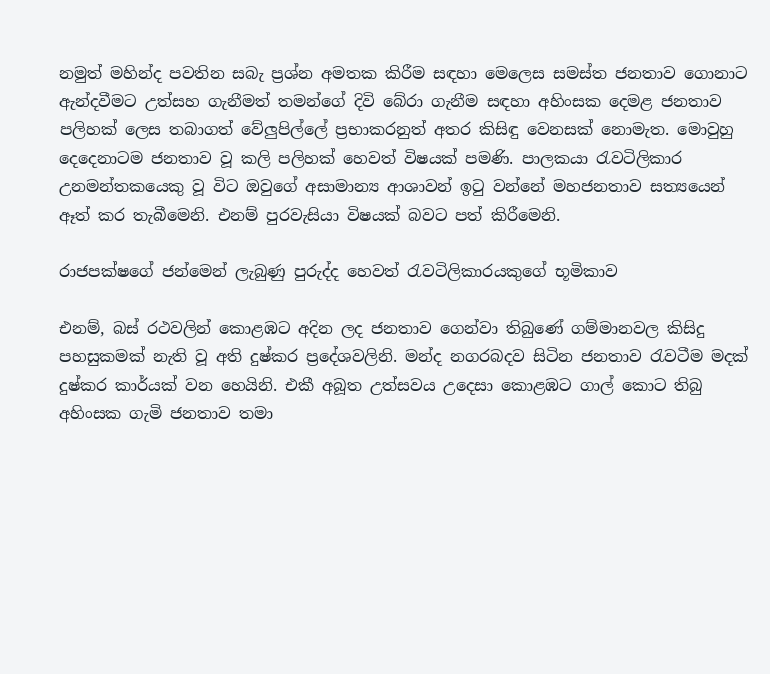නමුත් මහින්ද පවතින සබැ ප්‍රශ්න අමතක කිරීම සඳහා මෙලෙස සමස්ත ජනතාව ගොනාට ඇන්දවීමට උත්සහ ගැනීමත් තමන්ගේ දිවි බේරා ගැනීම සඳහා අහිංසක දෙමළ ජනතාව පලිහක් ලෙස තබාගත් වේලුපිල්ලේ ප්‍රභාකරනුත් අතර කිසිඳු වෙනසක් නොමැත. මොවුහු දෙදෙනාටම ජනතාව වූ කලි පලිහක් හෙවත් විෂයක් පමණි. පාලකයා රැවටිලිකාර උනමන්තකයෙකු වූ විට ඔවුගේ අසාමාන්‍ය ආශාවන් ඉටු වන්නේ මහජනතාව සත්‍යයෙන් ඈත් කර තැබීමෙනි. එනම් පුරවැසියා විෂයක් බවට පත් කිරීමෙනි.

රාජපක්ෂගේ ජන්මෙන් ලැබුණු පුරුද්ද හෙවත් රැවටිලිකාරයකුගේ භූමිකාව

එනම්, බස් රථවලින් කොළඹට අදින ලද ජනතාව ගෙන්වා තිබුණේ ගම්මානවල කිසිදු පහසුකමක් නැති වූ අති දුෂ්කර ප්‍රදේශවලිනි. මන්ද නගරබදව සිටින ජනතාව රැවටීම මදක් දුෂ්කර කාර්යක් වන හෙයිනි. එකී අබූත උත්සවය උදෙසා කොළඹට ගාල් කොට තිබු අහිංසක ගැමි ජනතාව තමා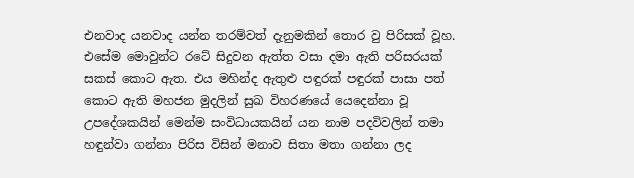එනවාද යනවාද යන්න තරම්වත් දැනුමකින් තොර වු පිරිසක් වූහ. එසේම මොවුන්ට රටේ සිදුවන ඇත්ත වසා දමා ඇති පරිසරයක් සකස් කොට ඇත. එය මහින්ද ඇතුළු පඳුරක් පඳුරක් පාසා පත් කොට ඇති මහජන මුදලින් සුඛ විහරණයේ යෙදෙන්නා වූ උපදේශකයින් මෙන්ම සංවිධායකයින් යන නාම පදවිවලින් තමා හඳුන්වා ගන්නා පිරිස විසින් මනාව සිතා මතා ගන්නා ලද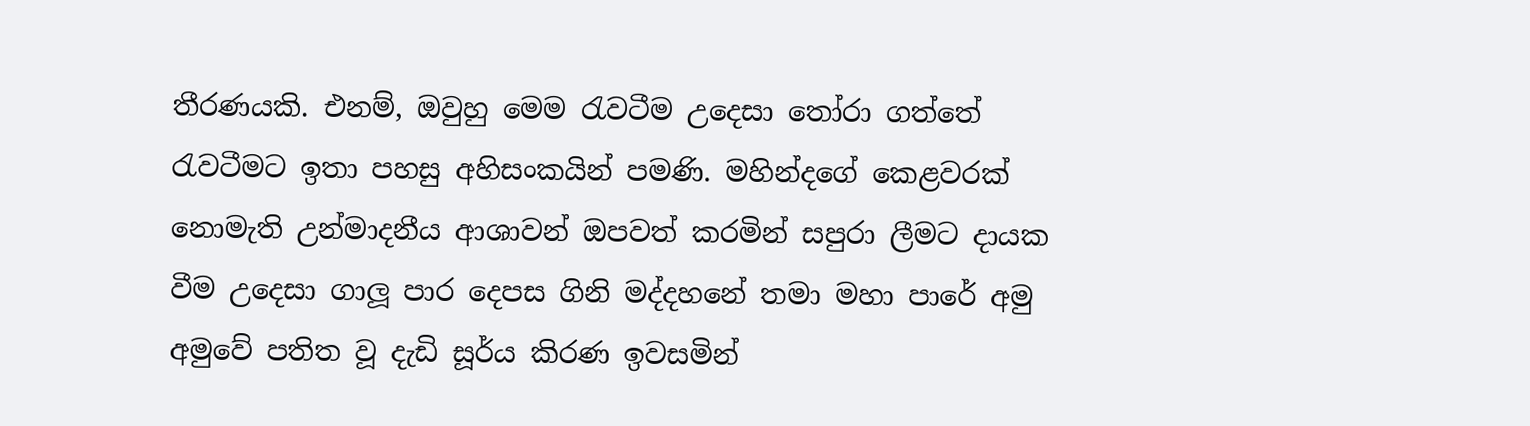තීරණයකි. එනම්, ඔවුහු මෙම රැවටීම උදෙසා තෝරා ගත්තේ රැවටීමට ඉතා පහසු අහිසංකයින් පමණි. මහින්දගේ කෙළවරක් නොමැති උන්මාදනීය ආශාවන් ඔපවත් කරමින් සපුරා ලීමට දායක වීම උදෙසා ගාලූ පාර දෙපස ගිනි මද්දහනේ තමා මහා පාරේ අමු අමුවේ පතිත වූ දැඩි සූර්ය කිරණ ඉවසමින්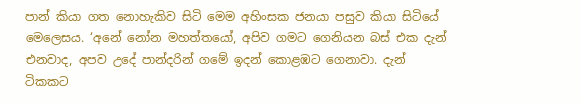පාන් කියා ගත නොහැකිව සිටි මෙම අහිංසක ජනයා පසුව කියා සිටියේ මෙලෙසය. ‘අනේ නෝන මහත්තයෝ, අපිව ගමට ගෙනියන බස් එක දැන් එනවාද, අපව උදේ පාන්දරින් ගමේ ඉදන් කොළඹට ගෙනාවා. දැන් ටිකකට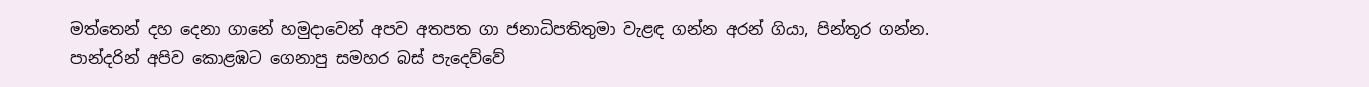මත්තෙන් දහ දෙනා ගානේ හමුදාවෙන් අපව අතපත ගා ජනාධිපතිතුමා වැළඳ ගන්න අරන් ගියා, පින්තූර ගන්න. පාන්දරින් අපිව කොළඹට ගෙනාපු සමහර බස් පැදෙව්වේ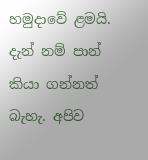හමුදාවේ ළමයි. දැන් නම් පාන් කියා ගන්නත් බැහැ. අපිව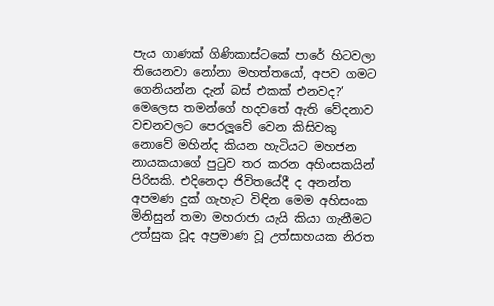පැය ගාණක් ගිණිකාස්ටකේ පාරේ හිටවලා තියෙනවා නෝනා මහත්තයෝ, අපව ගමට ගෙනියන්න දැන් බස් එකක් එනවද?’ මෙලෙස තමන්ගේ හදවතේ ඇති වේදනාව වචනවලට පෙරලූවේ වෙන කිසිවකු නොවේ මහින්ද කියන හැටියට මහජන නායකයාගේ පුටුව තර කරන අහිංසකයින් පිරිසකි. එදිනෙදා ජිවිතයේදී ද අනන්ත අපමණ දුක් ගැහැට විඳින මෙම අහිසංක මිනිසුන් තමා මහරාජා යැයි කියා ගැනීමට උත්සුක වූද අප්‍රමාණ වූ උත්සාහයක නිරත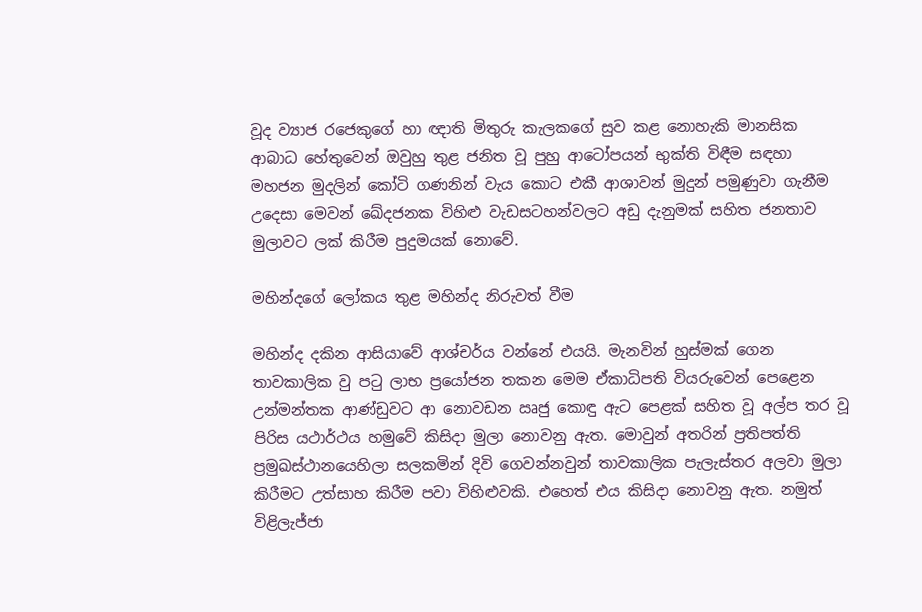වූද ව්‍යාජ රජෙකුගේ හා ඥාති මිතුරු කැලකගේ සුව කළ නොහැකි මානසික ආබාධ හේතුවෙන් ඔවුහු තුළ ජනිත වූ පුහු ආටෝපයන් භුක්ති විඳීම සඳහා මහජන මුදලින් කෝටි ගණනින් වැය කොට එකී ආශාවන් මුදුන් පමුණුවා ගැනීම උදෙසා මෙවන් ඛේදජනක විහිළු වැඩසටහන්වලට අඩු දැනුමක් සහිත ජනතාව මුලාවට ලක් කිරීම පුදුමයක් නොවේ.

මහින්දගේ ලෝකය තුළ මහින්ද නිරුවත් වීම

මහින්ද දකින ආසියාවේ ආශ්චර්ය වන්නේ එයයි. මැනවින් හුස්මක් ගෙන තාවකාලික වු පටු ලාභ ප්‍රයෝජන තකන මෙම ඒකාධිපති වියරුවෙන් පෙළෙන උන්මන්තක ආණ්ඩුවට ආ නොවඩන ඍජු කොඳු ඇට පෙළක් සහිත වූ අල්ප තර වූ පිරිස යථාර්ථය හමුවේ කිසිදා මුලා නොවනු ඇත. මොවුන් අතරින් ප්‍රතිපත්ති ප්‍රමුඛස්ථානයෙහිලා සලකමින් දිවි ගෙවන්නවුන් තාවකාලික පැලැස්තර අලවා මුලා කිරීමට උත්සාහ කිරීම පවා විහිළුවකි. එහෙත් එය කිසිදා නොවනු ඇත. නමුත් විළිලැජ්ජා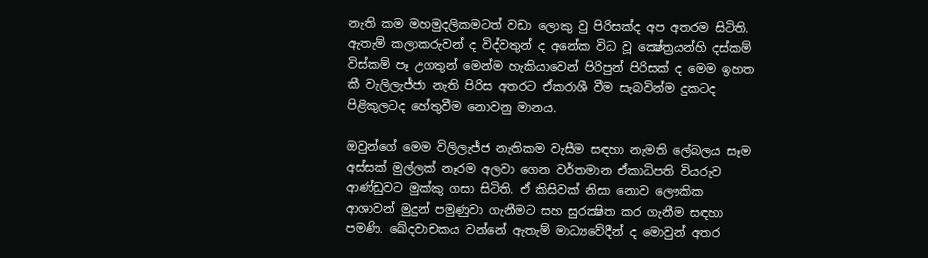නැති කම මහමුදලිකමටත් වඩා ලොකු වු පිරිසක්ද අප අතරම සිටිති. ඇතැම් කලාකරුවන් ද විද්වතුන් ද අනේක විධ වූ ක්‍ෂේත්‍රයන්හි දස්කම් විස්කම් පෑ උගතුන් මෙන්ම හැකියාවෙන් පිරිපුන් පිරිසක් ද මෙම ඉහත කී වැලිලැජ්ජා නැති පිරිස අතරට ඒකරාශී වීම සැබවින්ම දුකටද පිළිකුලටද හේතුවීම නොවනු මානය.

ඔවුන්ගේ මෙම විලිලැජ්ජ නැතිකම වැසීම සඳහා නැමති ලේබලය සෑම අස්සක් මුල්ලක් නෑරම අලවා ගෙන වර්තමාන ඒකාධිපති වියරුව ආණ්ඩුවට මුක්කු ගසා සිටිති. ඒ කිසිවක් නිසා නොව ලෞකික ආශාවන් මුදුන් පමුණුවා ගැනීමට සහ සුරක්‍ෂිත කර ගැනීම සඳහා පමණි. ඛේදවාචකය වන්නේ ඇතැම් මාධ්‍යවේදීන් ද මොවුන් අතර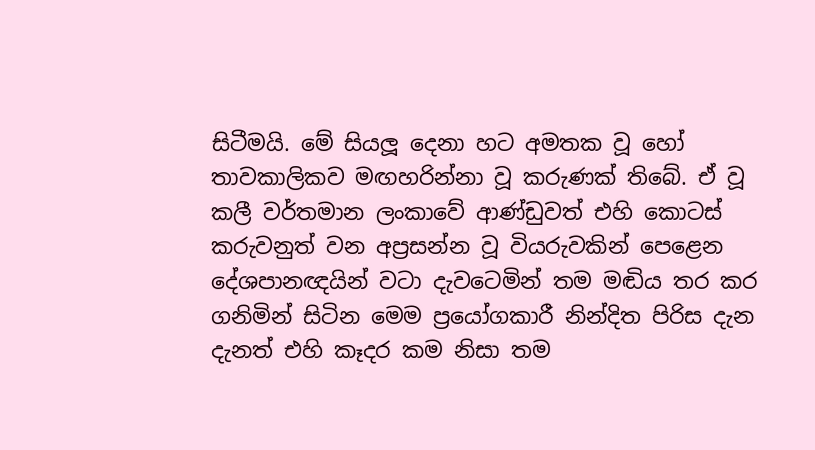සිටීමයි. මේ සියලූ දෙනා හට අමතක වූ හෝ තාවකාලිකව මඟහරින්නා වූ කරුණක් තිබේ. ඒ වූ කලී වර්තමාන ලංකාවේ ආණ්ඩුවත් එහි කොටස් කරුවනුත් වන අප්‍රසන්න වූ වියරුවකින් පෙළෙන දේශපානඥයින් වටා දැවටෙමින් තම මඬිය තර කර ගනිමින් සිටින මෙම ප්‍රයෝගකාරී නින්දිත පිරිස දැන දැනත් එහි කෑදර කම නිසා තම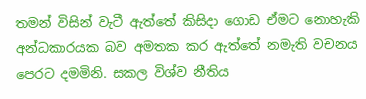තමන් විසින් වැටී ඇත්තේ කිසිදා ගොඩ ඒමට නොහැකි අන්ධකාරයක බව අමතක කර ඇත්තේ නමැති වචනය පෙරට දමමිනි. සකල විශ්ව නීතිය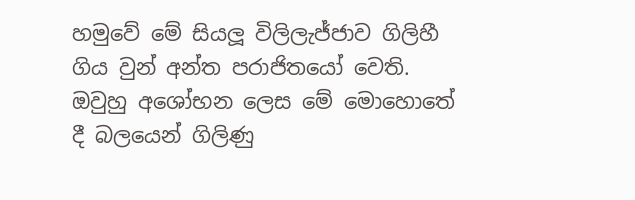හමුවේ මේ සියලූ විලිලැජ්ජාව ගිලිහී ගිය වුන් අන්ත පරාජිතයෝ වෙති. ඔවුහු අශෝභන ලෙස මේ මොහොතේ දී බලයෙන් ගිලිණු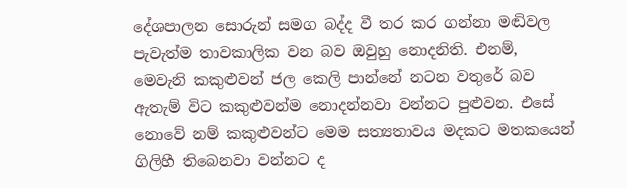දේශපාලන සොරුන් සමග බද්ද වී තර කර ගන්නා මඬිවල පැවැත්ම තාවකාලික වන බව ඔවුහු නොදනිති. එනම්, මෙවැනි කකුළුවන් ජල කෙලි පාන්නේ නටන වතුරේ බව ඇතැම් විට කකුළුවන්ම නොදන්නවා වන්නට පුළුවන. එසේ නොවේ නම් කකුළුවන්ට මෙම සත්‍යතාවය මදකට මතකයෙන් ගිලිහී තිබෙනවා වන්නට ද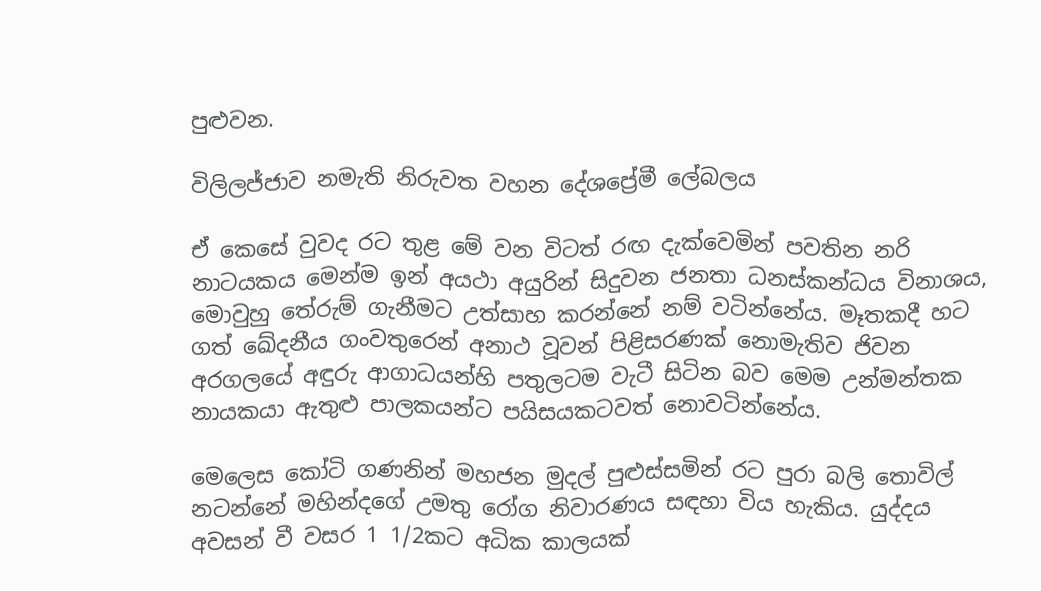පුළුවන.

විලිලජ්ජාව නමැති නිරුවත වහන දේශප්‍රේමී ලේබලය

ඒ කෙසේ වුවද රට තුළ මේ වන විටත් රඟ දැක්වෙමින් පවතින නරි නාටයකය මෙන්ම ඉන් අයථා අයුරින් සිදුවන ජනතා ධනස්කන්ධය විනාශය, මොවුහු තේරුම් ගැනීමට උත්සාහ කරන්නේ නම් වටින්නේය. මෑතකදී හට ගත් ඛේදනීය ගංවතුරෙන් අනාථ වූවන් පිළිසරණක් නොමැතිව ජිවන අරගලයේ අඳුරු ආගාධයන්හි පතුලටම වැටී සිටින බව මෙම උන්මන්තක නායකයා ඇතුළු පාලකයන්ට පයිසයකටවත් නොවටින්නේය.

මෙලෙස කෝටි ගණනින් මහජන මුදල් පුළුස්සමින් රට පුරා බලි තොවිල් නටන්නේ මහින්දගේ උමතු රෝග නිවාරණය සඳහා විය හැකිය. යුද්දය අවසන් වී වසර 1 1/2කට අධික කාලයක්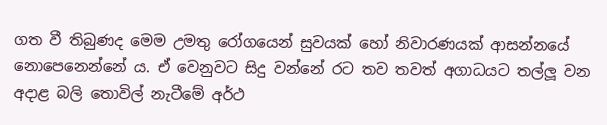ගත වී තිබුණද මෙම උමතු රෝගයෙන් සුවයක් හෝ නිවාරණයක් ආසන්නයේ නොපෙනෙන්නේ ය. ඒ වෙනුවට සිදු වන්නේ රට තව තවත් අගාධයට තල්ලූ වන අදාළ බලි තොවිල් නැටීමේ අර්ථ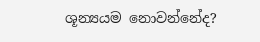ශූන්‍යයම නොවන්නේද?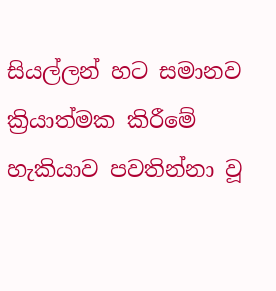සියල්ලන් හට සමානව ක්‍රියාත්මක කිරීමේ හැකියාව පවතින්නා වූ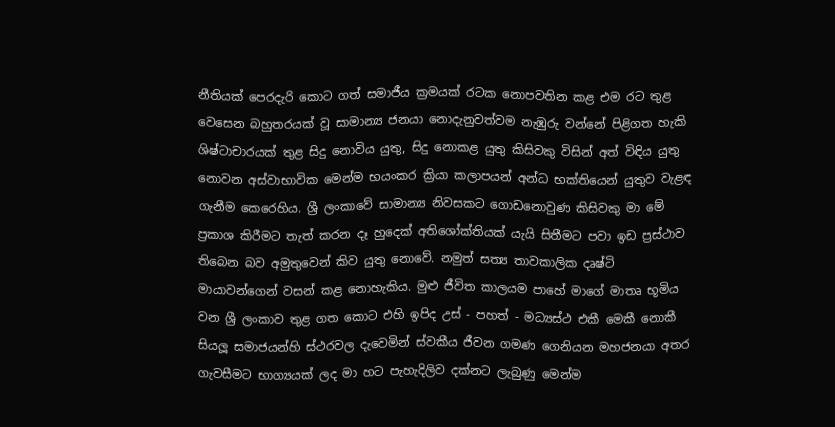නීතියක් පෙරදැරි කොට ගත් සමාජීය ක්‍රමයක් රටක නොපවතින කළ එම රට තුළ වෙසෙන බහුතරයක් වූ සාමාන්‍ය ජනයා නොදැනුවත්වම නැඹුරු වන්නේ පිළිගත හැකි ශිෂ්ටාචාරයක් තුළ සිදු නොවිය යුතු, සිදු නොකළ යුතු කිසිවකු විසින් අත් විඳිය යුතු නොවන අස්වාභාවික මෙන්ම භයංකර ක්‍රියා කලාපයන් අන්ධ භක්තියෙන් යුතුව වැළඳ ගැනීම කෙරෙහිය. ශ්‍රී ලංකාවේ සාමාන්‍ය නිවසකට ගොඩනොවුණ කිසිවකු මා මේ ප්‍රකාශ කිරීමට තැත් කරන දෑ හුදෙක් අතිශෝක්තියක් යැයි සිතීමට පවා ඉඩ ප්‍රස්ථාව තිබෙන බව අමුතුවෙන් කිව යුතු නොවේ. නමුත් සත්‍ය තාවකාලික දෘෂ්ටි මායාවන්ගෙන් වසන් කළ නොහැකිය. මුළු ජීවිත කාලයම පාහේ මාගේ මාතෘ භූමිය වන ශ්‍රී ලංකාව තුළ ගත කොට එහි ඉපිද උස් - පහත් - මධ්‍යස්ථ එකී මෙකී නොකී සියලූ සමාජයන්හි ස්ථරවල දැවෙමින් ස්වකීය ජීවන ගමණ ගෙනියන මහජනයා අතර ගැවසීමට භාග්‍යයක් ලද මා හට පැහැදිලිව දක්නට ලැබුණු මෙන්ම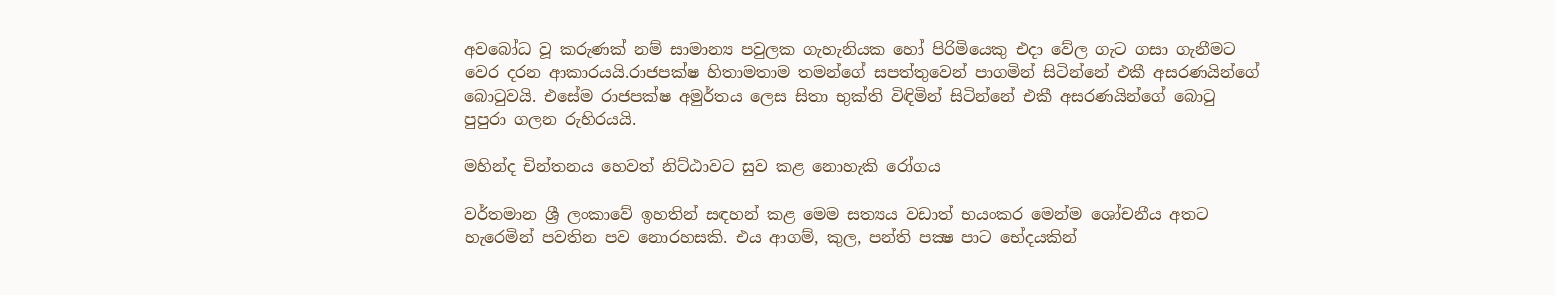අවබෝධ වූ කරුණක් නම් සාමාන්‍ය පවුලක ගැහැනියක හෝ පිරිමියෙකු එදා වේල ගැට ගසා ගැනීමට වෙර දරන ආකාරයයි.රාජපක්ෂ හිතාමතාම තමන්ගේ සපත්තුවෙන් පාගමින් සිටින්නේ එකී අසරණයින්ගේ බොටුවයි. එසේම රාජපක්ෂ අමුර්තය ලෙස සිතා භුක්ති විඳිමින් සිටින්නේ එකී අසරණයින්ගේ බොටු පුපුරා ගලන රුහිරයයි.

මහින්ද චින්තනය හෙවත් නිට්ඨාවට සුව කළ නොහැකි රෝගය

වර්තමාන ශ්‍රී ලංකාවේ ඉහතින් සඳහන් කළ මෙම සත්‍යය වඩාත් භයංකර මෙන්ම ශෝචනීය අතට හැරෙමින් පවතින පව නොරහසකි. එය ආගම්, කුල, පන්ති පක්‍ෂ පාට භේදයකින්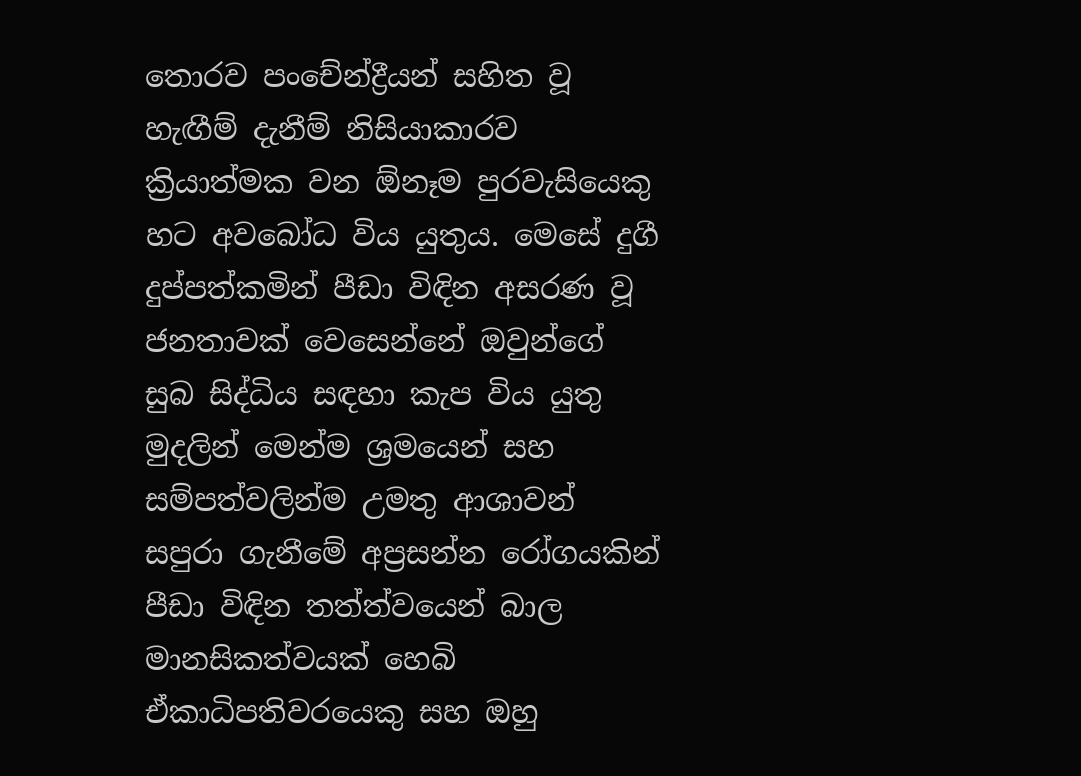තොරව පංචේන්ද්‍රීයන් සහිත වූ හැඟීම් දැනීම් නිසියාකාරව ක්‍රියාත්මක වන ඕනෑම පුරවැසියෙකු හට අවබෝධ විය යුතුය. මෙසේ දුගී දුප්පත්කමින් පීඩා විඳින අසරණ වූ ජනතාවක් වෙසෙන්නේ ඔවුන්ගේ සුබ සිද්ධිය සඳහා කැප විය යුතු මුදලින් මෙන්ම ශ්‍රමයෙන් සහ සම්පත්වලින්ම උමතු ආශාවන් සපුරා ගැනීමේ අප්‍රසන්න රෝගයකින් පීඩා විඳින තත්ත්වයෙන් බාල මානසිකත්වයක් හෙබි ඒකාධිපතිවරයෙකු සහ ඔහු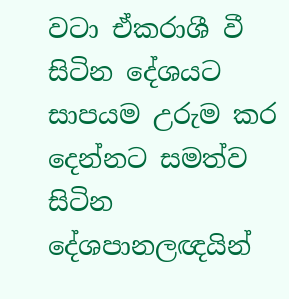වටා ඒකරාශී වී සිටින දේශයට සාපයම උරුම කර දෙන්නට සමත්ව සිටින දේශපානලඥයින්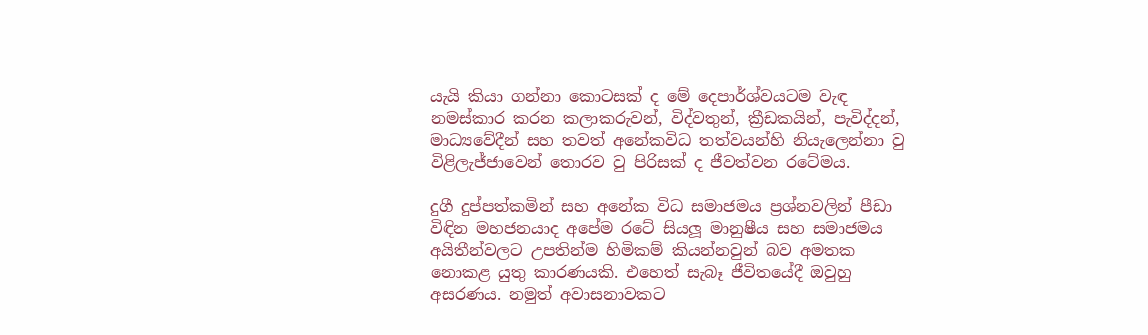යැයි කියා ගන්නා කොටසක් ද මේ දෙපාර්ශ්වයටම වැඳ නමස්කාර කරන කලාකරුවන්, විද්වතුන්, ක්‍රීඩකයින්, පැවිද්දන්, මාධ්‍යවේදීන් සහ තවත් අනේකවිධ තත්වයන්හි නියැලෙන්නා වු විළිලැජ්ජාවෙන් තොරව වු පිරිසක් ද ජීවත්වන රටේමය.

දුගී දුප්පත්කමින් සහ අනේක විධ සමාජමය ප්‍රශ්නවලින් පීඩා විඳින මහජනයාද අපේම රටේ සියලූ මානුෂීය සහ සමාජමය අයිතීන්වලට උපතින්ම හිමිකම් කියන්නවුන් බව අමතක නොකළ යුතු කාරණයකි. එහෙත් සැබෑ ජීවිතයේදී ඔවුහු අසරණය. නමුත් අවාසනාවකට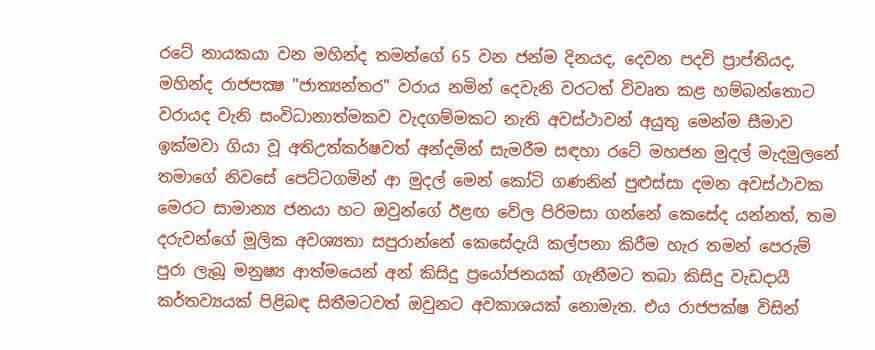රටේ නායකයා වන මහින්ද තමන්ගේ 65 වන ජන්ම දිනයද, දෙවන පදවි ප්‍රාප්තියද, මහින්ද රාජපක්‍ෂ "ජාත්‍යන්තර" වරාය නමින් දෙවැනි වරටත් විවෘත කළ හම්බන්තොට වරායද වැනි සංවිධානාත්මකව වැදගම්මකට නැති අවස්ථාවන් අයුතු මෙන්ම සීමාව ඉක්මවා ගියා වූ අතිඋත්කර්ෂවත් අන්දමින් සැමරීම සඳහා රටේ මහජන මුදල් මැදමුලනේ තමාගේ නිවසේ පෙට්ටගමින් ආ මුදල් මෙන් කෝටි ගණනින් පුළුස්සා දමන අවස්ථාවක මෙරට සාමාන්‍ය ජනයා හට ඔවුන්ගේ ඊළඟ වේල පිරිමසා ගන්නේ කෙසේද යන්නත්, තම දරුවන්ගේ මූලික අවශ්‍යතා සපුරාන්නේ කෙසේදැයි කල්පනා කිරීම හැර තමන් පෙරුම් පුරා ලැබූ මනුෂ්‍ය ආත්මයෙන් අන් කිසිදු ප්‍රයෝජනයක් ගැනීමට තබා කිසිදු වැඩදායී කර්තව්‍යයක් පිළිබඳ සිතීමටවත් ඔවුනට අවකාශයක් නොමැත. එය රාජපක්ෂ විසින්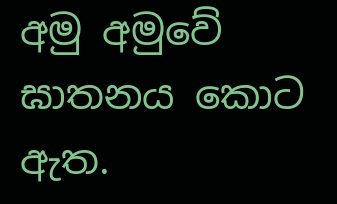අමු අමුවේ ඝාතනය කොට ඇත.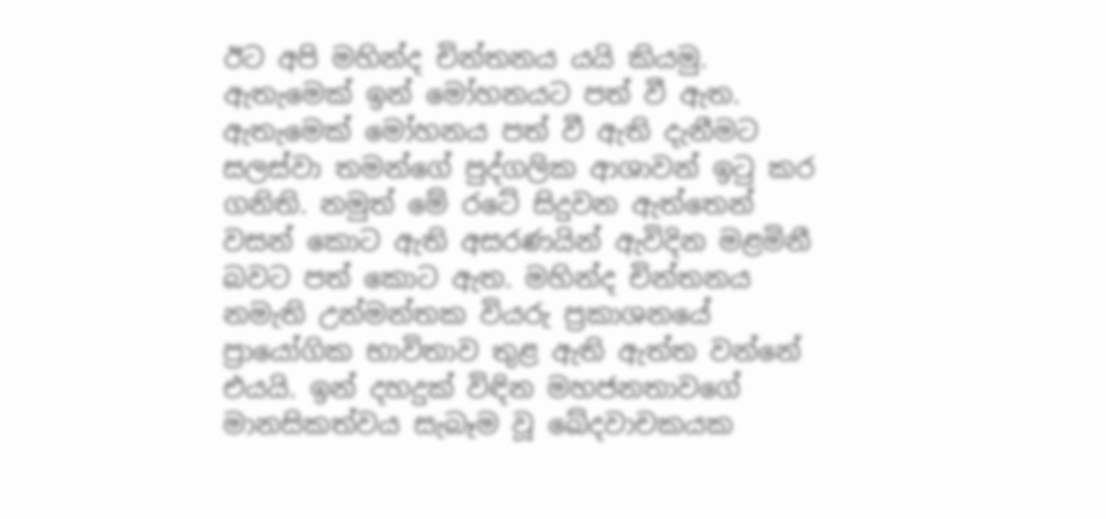ඊට අපි මහින්ද චින්තනය යයි කියමු. ඇතැමෙක් ඉන් මෝහනයට පත් වී ඇත. ඇතැමෙක් මෝහනය පත් වී ඇති දැනීමට සලස්වා තමන්ගේ පුද්ගලික ආශාවන් ඉටු කර ගනිති. නමුත් මේ රටේ සිදුවන ඇත්තෙන් වසන් කොට ඇති අසරණයින් ඇවිදින මළමිනී බවට පත් කොට ඇත. මහින්ද චින්තනය නමැති උන්මන්තක වියරු ප්‍රකාශනයේ ප්‍රායෝගික භාවිතාව තුළ ඇති ඇත්ත වන්නේ එයයි. ඉන් දහදුක් විඳින මහජනතාවගේ මානසිකත්වය සැබෑම වූ ඛේදවාචකයක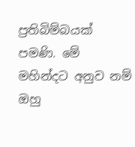ප්‍රතිබිම්බයක් පමණි. මේ මහින්දට අනුව නම් ඔහු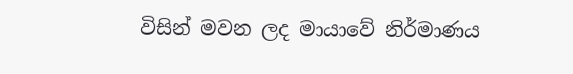විසින් මවන ලද මායාවේ නිර්මාණය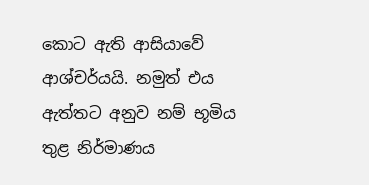කොට ඇති ආසියාවේ ආශ්චර්යයි. නමුත් එය ඇත්තට අනුව නම් භූමිය තුළ නිර්මාණය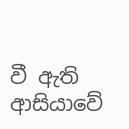වී ඇති ආසියාවේ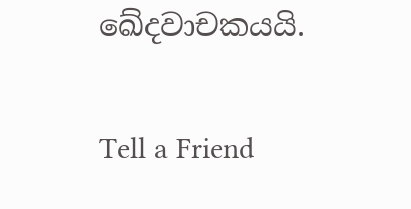ඛේදවාචකයයි.

Tell a Friend